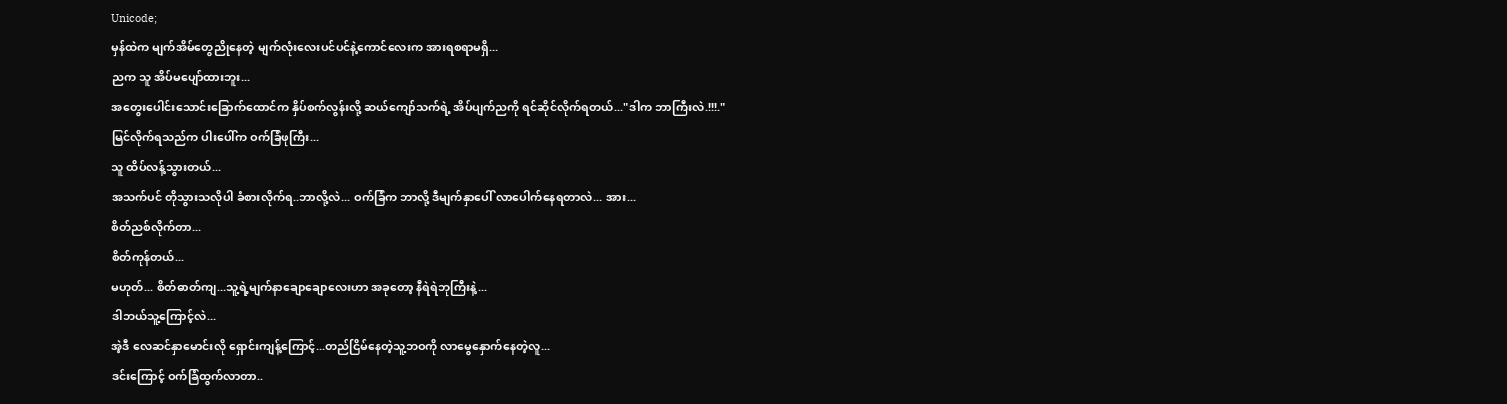Unicode;
မှန်ထဲက မျက်အိမ်တွေညိုနေတဲ့ မျက်လုံးလေးပင်ပင်နဲ့ကောင်လေးက အားရစရာမရှိ...
ညက သူ အိပ်မပျော်ထားဘူး...
အတွေးပေါင်းသောင်းခြောက်ထောင်က နှိပ်စက်လွန်းလို့ ဆယ်ကျော်သက်ရဲ့ အိပ်ပျက်ညကို ရင်ဆိုင်လိုက်ရတယ်..."ဒါက ဘာကြီးလဲ.!!!."
မြင်လိုက်ရသည်က ပါးပေါ်က ဝက်ခြံဖုကြီး...
သူ ထိပ်လန့်သွားတယ်...
အသက်ပင် တိုသွားသလိုပါ ခံစားလိုက်ရ..ဘာလို့လဲ... ဝက်ခြံက ဘာလို့ ဒီမျက်နှာပေါ် လာပေါက်နေရတာလဲ... အား...
စိတ်ညစ်လိုက်တာ...
စိတ်ကုန်တယ်...
မဟုတ်... စိတ်ဓာတ်ကျ...သူ့ရဲ့မျက်နာချောချောလေးဟာ အခုတော့ နီရဲရဲဘုကြီးနဲ့...
ဒါဘယ်သူ့ကြောင့်လဲ...
အဲ့ဒီ လေဆင်နှာမောင်းလို ရှောင်းကျန့်ကြောင့်...တည်ငြိမ်နေတဲ့သူ့ဘဝကို လာမွေနှောက်နေတဲ့လူ...
ဒင်းကြောင့် ဝက်ခြံထွက်လာတာ..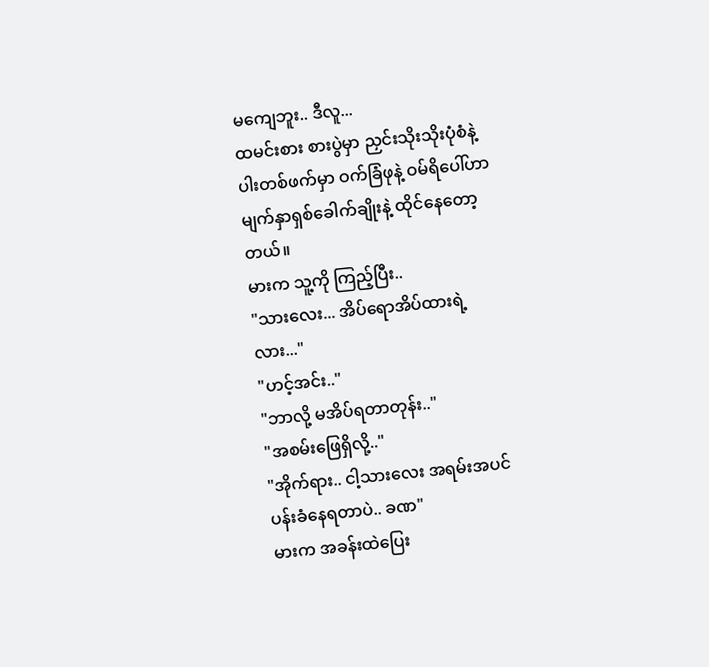မကျေဘူး.. ဒီလူ...
ထမင်းစား စားပွဲမှာ ညှင်းသိုးသိုးပုံစံနဲ့ ပါးတစ်ဖက်မှာ ဝက်ခြံဖုနဲ့ ဝမ်ရိပေါ်ဟာ မျက်နှာရှစ်ခေါက်ချိုးနဲ့ ထိုင်နေတော့တယ်။
မားက သူ့ကို ကြည့်ပြီး..
"သားလေး... အိပ်ရောအိပ်ထားရဲ့လား..."
"ဟင့်အင်း.."
"ဘာလို့ မအိပ်ရတာတုန်း.."
"အစမ်းဖြေရှိလို့.."
"အိုက်ရား.. ငါ့သားလေး အရမ်းအပင်ပန်းခံနေရတာပဲ.. ခဏ"
မားက အခန်းထဲပြေး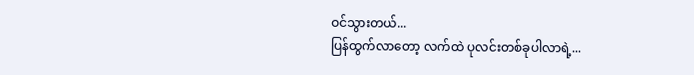ဝင်သွားတယ်...
ပြန်ထွက်လာတော့ လက်ထဲ ပုလင်းတစ်ခုပါလာရဲ့...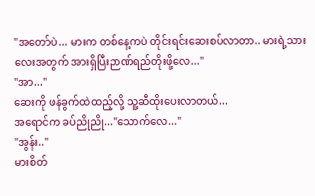"အတော်ပဲ... မားက တစ်နေ့ကပဲ တိုင်းရင်းဆေးစပ်လာတာ.. မားရဲ့သားလေးအတွက် အားရှိပြီးဉာဏ်ရည်တိုးဖို့လေ..."
"အာ..."
ဆေးကို ဖန်ခွက်ထဲထည့်လို့ သူ့ဆီထိုးပေးလာတယ်...
အရောင်က ခပ်ညိုညို..."သောက်လေ..."
"အွန်း.."
မားစိတ်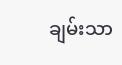ချမ်းသာ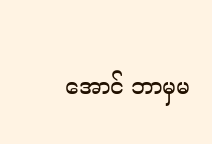အောင် ဘာမှမ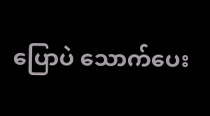ပြောပဲ သောက်ပေး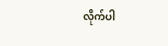လိုက်ပါ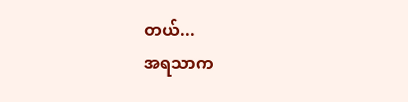တယ်...
အရသာက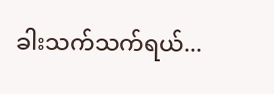ခါးသက်သက်ရယ်...